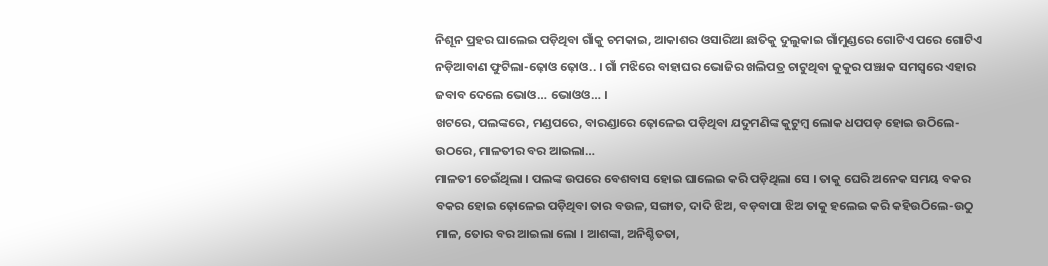ନିଶୂନ ପ୍ରହର ଘାଲେଇ ପଡ଼ିଥିବା ଗାଁକୁ ଚମକାଇ, ଆକାଶର ଓସାରିଆ ଛାତିକୁ ଦୁଲୁକାଇ ଗାଁମୁଣ୍ଡରେ ଗୋଟିଏ ପରେ ଗୋଟିଏ ନଡ଼ିଆବାଣ ଫୁଟିଲା-ଢ଼ୋଓ ଢ଼ୋଓ.. । ଗାଁ ମଝିରେ ବାହାଘର ଭୋଜିର ଖଲିପତ୍ର ଚାଟୁଥିବା କୁକୁର ପଞ୍ଝାକ ସମସ୍ୱରେ ଏହାର ଜବାବ ଦେଲେ ଭୋଓ… ଭୋଓଓ… ।
ଖଟରେ, ପଲଙ୍କରେ, ମଣ୍ଡପରେ, ବାରଣ୍ଡାରେ ଢ଼ୋଳେଇ ପଡ଼ିଥିବା ଯଦୁମଣିଙ୍କ କୁଟୁମ୍ବ ଲୋକ ଧପପଡ଼ ହୋଇ ଉଠିଲେ- ଉଠରେ, ମାଳତୀର ବର ଆଇଲା…
ମାଳତୀ ଚେଇଁଥିଲା । ପଲଙ୍କ ଉପରେ ବେଶବାସ ହୋଇ ଘାଲେଇ କରି ପଡ଼ିଥିଲା ସେ । ତାକୁ ଘେରି ଅନେକ ସମୟ ବକର ବକର ହୋଇ ଢ଼ୋଳେଇ ପଡ଼ିଥିବା ତାର ବଉଳ, ସଙ୍ଗାତ, ଦାଦି ଝିଅ, ବଡ଼ବାପା ଝିଅ ତାକୁ ହଲେଇ କରି କହିଉଠିଲେ-ଉଠୁ ମାଳ, ତୋର ବର ଆଇଲା ଲୋ । ଆଶଙ୍କା, ଅନିଶ୍ଚିତତା,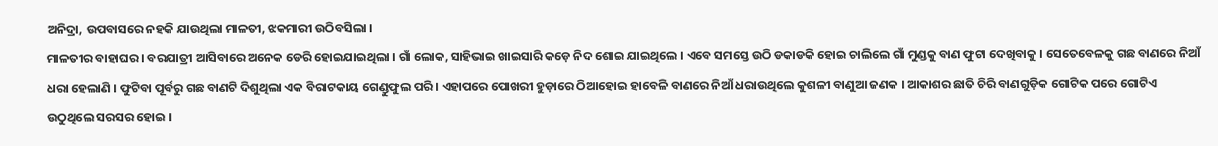ଅନିଦ୍ରା, ଉପବାସରେ ନହକି ଯାଉଥିଲା ମାଳତୀ, ଝକମାରୀ ଉଠିବସିଲା ।
ମାଳତୀର ବାହାଘର । ବରଯାତ୍ରୀ ଆସିବାରେ ଅନେକ ଡେରି ହୋଇଯାଇଥିଲା । ଗାଁ ଲୋକ, ସାହିଭାଇ ଖାଇସାରି କଡ଼େ ନିଦ ଶୋଇ ଯାଇଥିଲେ । ଏବେ ସମସ୍ତେ ଉଠି ଡକାଡକି ହୋଇ ଚାଲିଲେ ଗାଁ ମୁଣ୍ଡକୁ ବାଣ ଫୁଟା ଦେଖିବାକୁ । ସେତେବେଳକୁ ଗଛ ବାଣରେ ନିଆଁ ଧରା ହେଲାଣି । ଫୁଟିବା ପୂର୍ବରୁ ଗଛ ବାଣଟି ଦିଶୁଥିଲା ଏକ ବିରାଟକାୟ ଗେଣ୍ଡୁଫୁଲ ପରି । ଏହାପରେ ପୋଖରୀ ହୁଡ଼ାରେ ଠିଆହୋଇ ହାବେଳି ବାଣରେ ନିଆଁ ଧରାଉଥିଲେ କୁଶଳୀ ବାଣୁଆ ଜଣକ । ଆକାଶର ଛାତି ଚିରି ବାଣଗୁଡ଼ିକ ଗୋଟିକ ପରେ ଗୋଟିଏ ଉଠୁଥିଲେ ସରସର ହୋଇ ।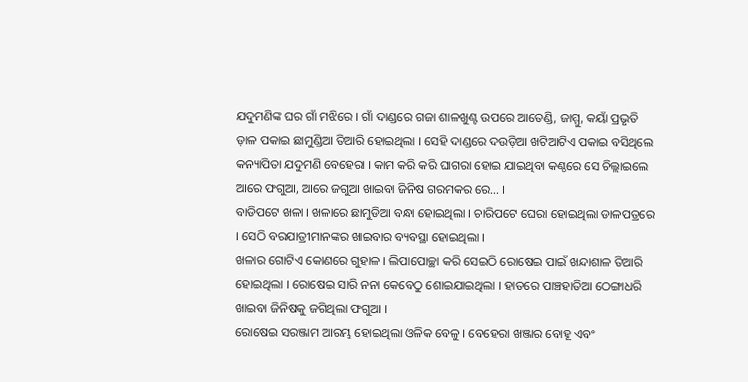ଯଦୁମଣିଙ୍କ ଘର ଗାଁ ମଝିରେ । ଗାଁ ଦାଣ୍ଡରେ ଗଜା ଶାଳଖୁଣ୍ଟ ଉପରେ ଆତେଣ୍ଡି, ଜାମ୍ମୁ, କୟାଁ ପ୍ରଭୃତି ଡ଼ାଳ ପକାଇ ଛାମୁଣ୍ଡିଆ ତିଆରି ହୋଇଥିଲା । ସେହି ଦାଣ୍ଡରେ ଦଉଡ଼ିଆ ଖଟିଆଟିଏ ପକାଇ ବସିଥିଲେ କନ୍ୟାପିତା ଯଦୁମଣି ବେହେରା । କାମ କରି କରି ଘାଗରା ହୋଇ ଯାଇଥିବା କଣ୍ଠରେ ସେ ଚିଲ୍ଲାଇଲେ ଆରେ ଫଗୁଆ, ଆରେ ଜଗୁଆ ଖାଇବା ଜିନିଷ ଗରମକର ରେ… ।
ବାଡିପଟେ ଖଳା । ଖଳାରେ ଛାମୁଡିଆ ବନ୍ଧା ହୋଇଥିଲା । ଚାରିପଟେ ଘେରା ହୋଇଥିଲା ଡାଳପତ୍ରରେ । ସେଠି ବରଯାତ୍ରୀମାନଙ୍କର ଖାଇବାର ବ୍ୟବସ୍ଥା ହୋଇଥିଲା ।
ଖଳାର ଗୋଟିଏ କୋଣରେ ଗୁହାଳ । ଲିପାପୋଚ୍ଛା କରି ସେଇଠି ରୋଷେଇ ପାଇଁ ଖନ୍ଦାଶାଳ ତିଆରି ହୋଇଥିଲା । ରୋଷେଇ ସାରି ନନା କେବେଠୁ ଶୋଇଯାଇଥିଲା । ହାତରେ ପାଞ୍ଚହାତିଆ ଠେଙ୍ଗାଧରି ଖାଇବା ଜିନିଷକୁ ଜଗିଥିଲା ଫଗୁଆ ।
ରୋଷେଇ ସରଞ୍ଜାମ ଆରମ୍ଭ ହୋଇଥିଲା ଓଳିକ ବେଳୁ । ବେହେରା ଖଞ୍ଜାର ବୋହୂ ଏବଂ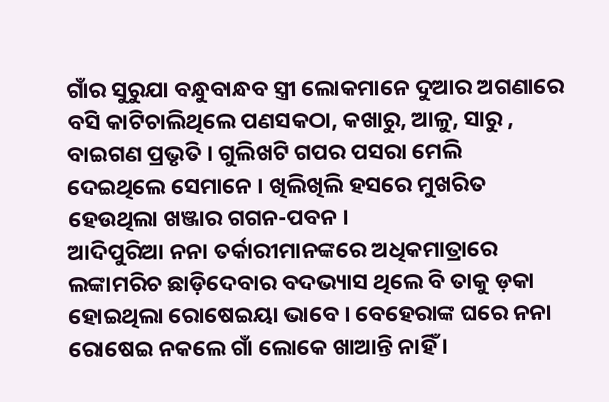ଗାଁର ସୁରୁଯା ବନ୍ଧୁବାନ୍ଧବ ସ୍ତ୍ରୀ ଲୋକମାନେ ଦୁଆର ଅଗଣାରେ ବସି କାଟିଚାଲିଥିଲେ ପଣସକଠା, କଖାରୁ, ଆଳୁ, ସାରୁ , ବାଇଗଣ ପ୍ରଭୃତି । ଗୁଲିଖଟି ଗପର ପସରା ମେଲି ଦେଇଥିଲେ ସେମାନେ । ଖିଲିଖିଲି ହସରେ ମୁଖରିତ ହେଉଥିଲା ଖଞ୍ଜାର ଗଗନ-ପବନ ।
ଆଦିପୁରିଆ ନନା ତର୍କାରୀମାନଙ୍କରେ ଅଧିକମାତ୍ରାରେ ଲଙ୍କାମରିଚ ଛାଡ଼ିଦେବାର ବଦଭ୍ୟାସ ଥିଲେ ବି ତାକୁ ଡ଼କା ହୋଇଥିଲା ରୋଷେଇୟା ଭାବେ । ବେହେରାଙ୍କ ଘରେ ନନା ରୋଷେଇ ନକଲେ ଗାଁ ଲୋକେ ଖାଆନ୍ତି ନାହିଁ ।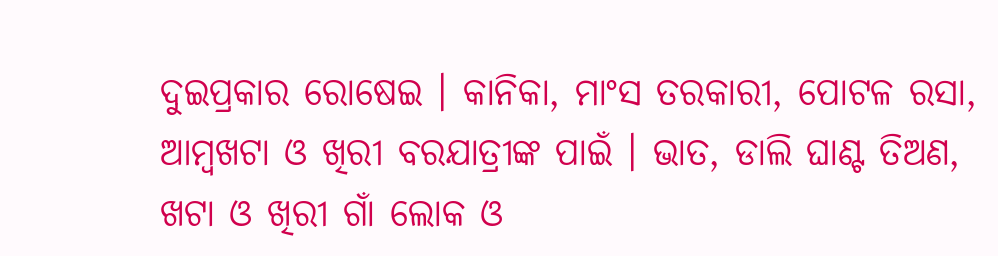ଦୁଇପ୍ରକାର ରୋଷେଇ । କାନିକା, ମାଂସ ତରକାରୀ, ପୋଟଳ ରସା, ଆମ୍ବଖଟା ଓ ଖିରୀ ବରଯାତ୍ରୀଙ୍କ ପାଇଁ । ଭାତ, ଡାଲି ଘାଣ୍ଟ ତିଅଣ, ଖଟା ଓ ଖିରୀ ଗାଁ ଲୋକ ଓ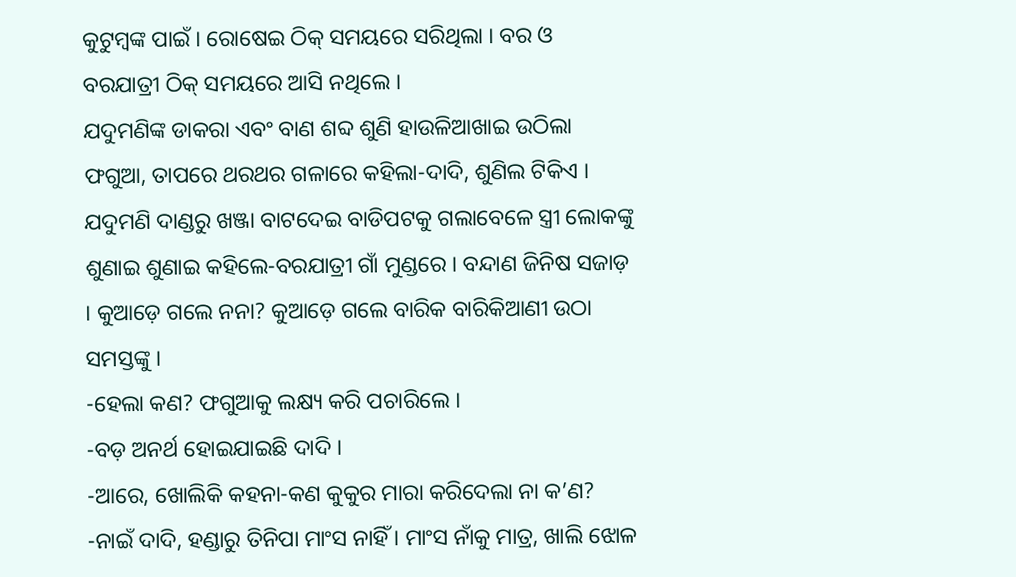କୁଟୁମ୍ବଙ୍କ ପାଇଁ । ରୋଷେଇ ଠିକ୍ ସମୟରେ ସରିଥିଲା । ବର ଓ ବରଯାତ୍ରୀ ଠିକ୍ ସମୟରେ ଆସି ନଥିଲେ ।
ଯଦୁମଣିଙ୍କ ଡାକରା ଏବଂ ବାଣ ଶବ୍ଦ ଶୁଣି ହାଉଳିଆଖାଇ ଉଠିଲା ଫଗୁଆ, ତାପରେ ଥରଥର ଗଳାରେ କହିଲା-ଦାଦି, ଶୁଣିଲ ଟିକିଏ ।
ଯଦୁମଣି ଦାଣ୍ଡରୁ ଖଞ୍ଜା ବାଟଦେଇ ବାଡିପଟକୁ ଗଲାବେଳେ ସ୍ତ୍ରୀ ଲୋକଙ୍କୁ ଶୁଣାଇ ଶୁଣାଇ କହିଲେ-ବରଯାତ୍ରୀ ଗାଁ ମୁଣ୍ଡରେ । ବନ୍ଦାଣ ଜିନିଷ ସଜାଡ଼ । କୁଆଡ଼େ ଗଲେ ନନା? କୁଆଡ଼େ ଗଲେ ବାରିକ ବାରିକିଆଣୀ ଉଠା ସମସ୍ତଙ୍କୁ ।
-ହେଲା କଣ? ଫଗୁଆକୁ ଲକ୍ଷ୍ୟ କରି ପଚାରିଲେ ।
-ବଡ଼ ଅନର୍ଥ ହୋଇଯାଇଛି ଦାଦି ।
-ଆରେ, ଖୋଲିକି କହନା-କଣ କୁକୁର ମାରା କରିଦେଲା ନା କ’ଣ?
-ନାଇଁ ଦାଦି, ହଣ୍ଡାରୁ ତିନିପା ମାଂସ ନାହିଁ । ମାଂସ ନାଁକୁ ମାତ୍ର, ଖାଲି ଝୋଳ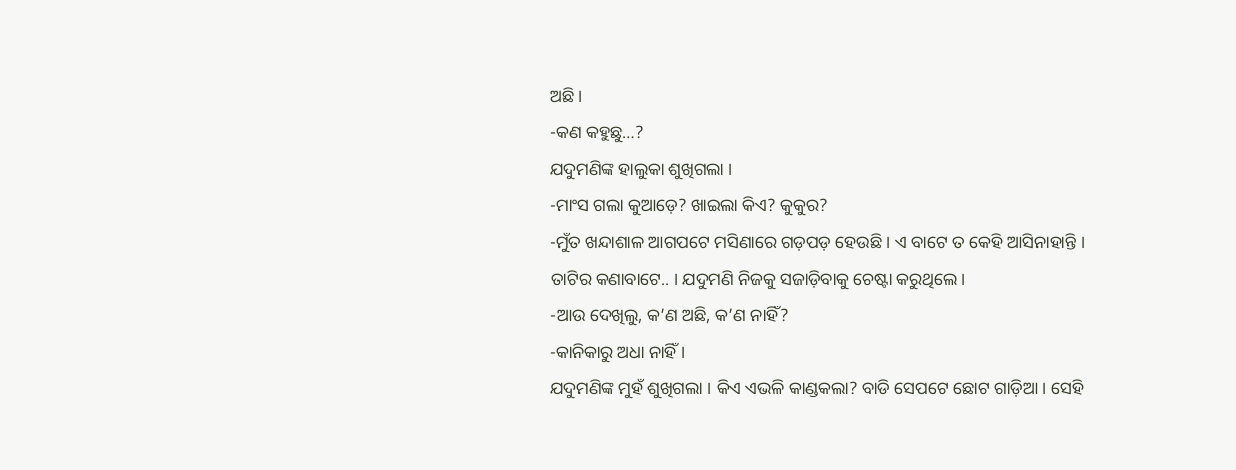ଅଛି ।
-କଣ କହୁଛୁ…?
ଯଦୁମଣିଙ୍କ ହାଲୁକା ଶୁଖିଗଲା ।
-ମାଂସ ଗଲା କୁଆଡ଼େ? ଖାଇଲା କିଏ? କୁକୁର?
-ମୁଁତ ଖନ୍ଦାଶାଳ ଆଗପଟେ ମସିଣାରେ ଗଡ଼ପଡ଼ ହେଉଛି । ଏ ବାଟେ ତ କେହି ଆସିନାହାନ୍ତି । ତାଟିର କଣାବାଟେ.. । ଯଦୁମଣି ନିଜକୁ ସଜାଡ଼ିବାକୁ ଚେଷ୍ଟା କରୁଥିଲେ ।
-ଆଉ ଦେଖିଲୁ, କ’ଣ ଅଛି, କ’ଣ ନାହିଁ?
-କାନିକାରୁ ଅଧା ନାହିଁ ।
ଯଦୁମଣିଙ୍କ ମୁହଁ ଶୁଖିଗଲା । କିଏ ଏଭଳି କାଣ୍ଡକଲା? ବାଡି ସେପଟେ ଛୋଟ ଗାଡ଼ିଆ । ସେହି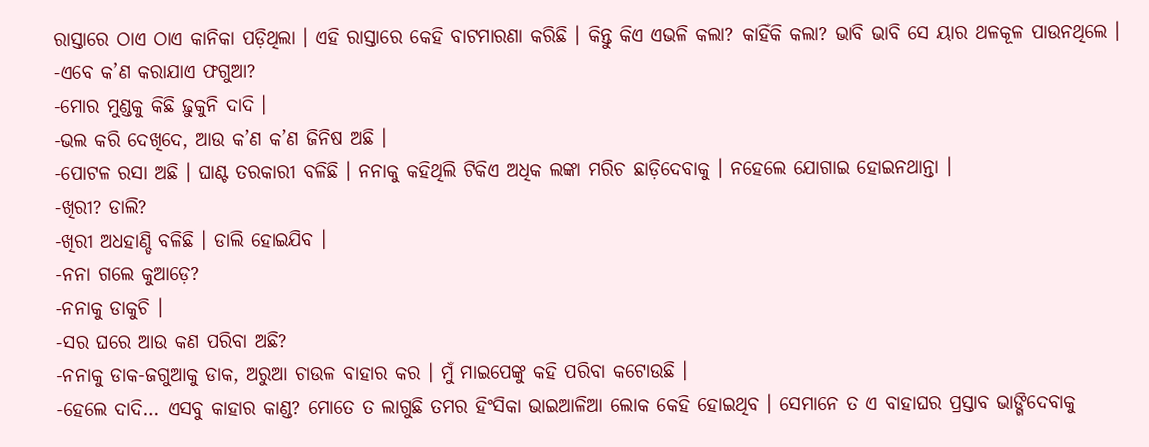ରାସ୍ତାରେ ଠାଏ ଠାଏ କାନିକା ପଡ଼ିଥିଲା । ଏହି ରାସ୍ତାରେ କେହି ବାଟମାରଣା କରିଛି । କିନ୍ତୁ କିଏ ଏଭଳି କଲା? କାହିଁକି କଲା? ଭାବି ଭାବି ସେ ୟାର ଥଳକୂଳ ପାଉନଥିଲେ ।
-ଏବେ କ’ଣ କରାଯାଏ ଫଗୁଆ?
-ମୋର ମୁଣ୍ଡକୁ କିଛି ଢ଼ୁକୁନି ଦାଦି ।
-ଭଲ କରି ଦେଖିଦେ, ଆଉ କ’ଣ କ’ଣ ଜିନିଷ ଅଛି ।
-ପୋଟଳ ରସା ଅଛି । ଘାଣ୍ଟ ତରକାରୀ ବଳିଛି । ନନାକୁ କହିଥିଲି ଟିକିଏ ଅଧିକ ଲଙ୍କା ମରିଚ ଛାଡ଼ିଦେବାକୁ । ନହେଲେ ଯୋଗାଇ ହୋଇନଥାନ୍ତା ।
-ଖିରୀ? ଡାଲି?
-ଖିରୀ ଅଧହାଣ୍ଡି ବଳିଛି । ଡାଲି ହୋଇଯିବ ।
-ନନା ଗଲେ କୁଆଡ଼େ?
-ନନାକୁ ଡାକୁଚି ।
-ସର ଘରେ ଆଉ କଣ ପରିବା ଅଛି?
-ନନାକୁ ଡାକ-ଜଗୁଆକୁ ଡାକ, ଅରୁଆ ଚାଉଳ ବାହାର କର । ମୁଁ ମାଇପେଙ୍କୁ କହି ପରିବା କଟୋଉଛି ।
-ହେଲେ ଦାଦି… ଏସବୁ କାହାର କାଣ୍ଡ? ମୋତେ ତ ଲାଗୁଛି ତମର ହିଂସିକା ଭାଇଆଳିଆ ଲୋକ କେହି ହୋଇଥିବ । ସେମାନେ ତ ଏ ବାହାଘର ପ୍ରସ୍ତାବ ଭାଙ୍ଗିଦେବାକୁ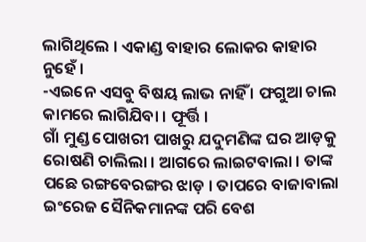ଲାଗିଥିଲେ । ଏକାଣ୍ଡ ବାହାର ଲୋକର କାହାର ନୁହେଁ ।
-ଏଇନେ ଏସବୁ ବିଷୟ ଲାଭ ନାହିଁ । ଫଗୁଆ ଚାଲ କାମରେ ଲାଗିଯିବା । ଫୂର୍ତ୍ତି ।
ଗାଁ ମୁଣ୍ଡ ପୋଖରୀ ପାଖରୁ ଯଦୁମଣିଙ୍କ ଘର ଆଡ଼କୁ ରୋଷଣି ଚାଲିଲା । ଆଗରେ ଲାଇଟବାଲା । ତାଙ୍କ ପଛେ ରଙ୍ଗବେରଙ୍ଗର ଝାଡ଼ । ତାପରେ ବାଜାବାଲା ଇଂରେଜ ସୈନିକମାନଙ୍କ ପରି ବେଶ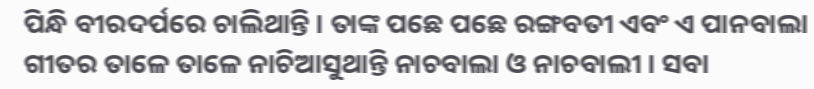ପିନ୍ଧି ବୀରଦର୍ପରେ ଚାଲିଥାନ୍ତି । ତାଙ୍କ ପଛେ ପଛେ ରଙ୍ଗବତୀ ଏବଂ ଏ ପାନବାଲା ଗୀତର ତାଳେ ତାଳେ ନାଚିଆସୁଥାନ୍ତି ନାଚବାଲା ଓ ନାଚବାଲୀ । ସବା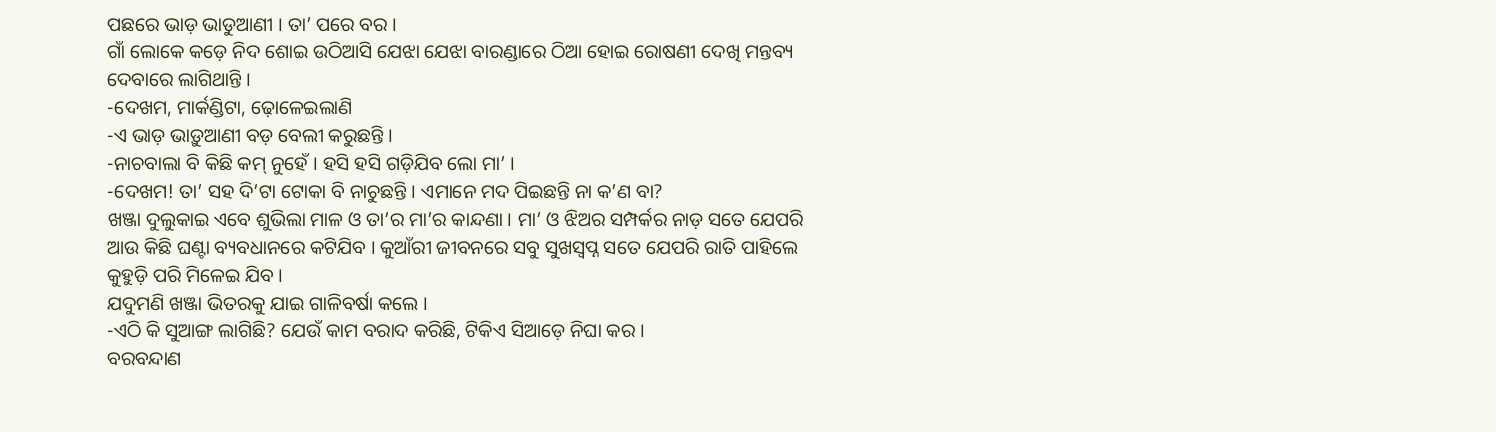ପଛରେ ଭାଡ଼ ଭାଡୁଆଣୀ । ତା’ ପରେ ବର ।
ଗାଁ ଲୋକେ କଡ଼େ ନିଦ ଶୋଇ ଉଠିଆସି ଯେଝା ଯେଝା ବାରଣ୍ଡାରେ ଠିଆ ହୋଇ ରୋଷଣୀ ଦେଖି ମନ୍ତବ୍ୟ ଦେବାରେ ଲାଗିଥାନ୍ତି ।
-ଦେଖମ, ମାର୍କଣ୍ଡିଟା, ଢ଼ୋଳେଇଲାଣି
-ଏ ଭାଡ଼ ଭାଡ଼ୁଆଣୀ ବଡ଼ ବେଲୀ କରୁଛନ୍ତି ।
-ନାଚବାଲା ବି କିଛି କମ୍ ନୁହେଁ । ହସି ହସି ଗଡ଼ିଯିବ ଲୋ ମା’ ।
-ଦେଖମ! ତା’ ସହ ଦି’ଟା ଟୋକା ବି ନାଚୁଛନ୍ତି । ଏମାନେ ମଦ ପିଇଛନ୍ତି ନା କ’ଣ ବା?
ଖଞ୍ଜା ଦୁଲୁକାଇ ଏବେ ଶୁଭିଲା ମାଳ ଓ ତା’ର ମା’ର କାନ୍ଦଣା । ମା’ ଓ ଝିଅର ସମ୍ପର୍କର ନାଡ଼ ସତେ ଯେପରି ଆଉ କିଛି ଘଣ୍ଟା ବ୍ୟବଧାନରେ କଟିଯିବ । କୁଆଁରୀ ଜୀବନରେ ସବୁ ସୁଖସ୍ୱପ୍ନ ସତେ ଯେପରି ରାତି ପାହିଲେ କୁହୁଡ଼ି ପରି ମିଳେଇ ଯିବ ।
ଯଦୁମଣି ଖଞ୍ଜା ଭିତରକୁ ଯାଇ ଗାଳିବର୍ଷା କଲେ ।
-ଏଠି କି ସୁଆଙ୍ଗ ଲାଗିଛି? ଯେଉଁ କାମ ବରାଦ କରିଛି, ଟିକିଏ ସିଆଡ଼େ ନିଘା କର ।
ବରବନ୍ଦାଣ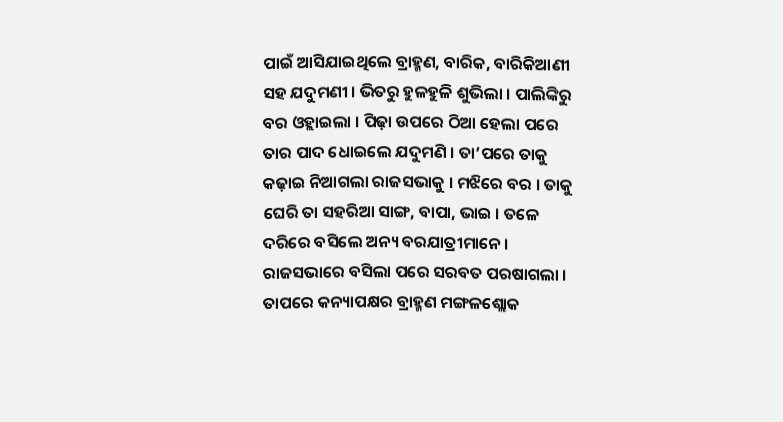ପାଇଁ ଆସିଯାଇଥିଲେ ବ୍ରାହ୍ମଣ, ବାରିକ, ବାରିକିଆଣୀ ସହ ଯଦୁମଣୀ । ଭିତରୁ ହୁଳହୁଳି ଶୁଭିଲା । ପାଲିଙ୍କିରୁ ବର ଓହ୍ଲାଇଲା । ପିଢ଼ା ଉପରେ ଠିଆ ହେଲା ପରେ ତାର ପାଦ ଧୋଇଲେ ଯଦୁମଣି । ତା’ପରେ ତାକୁ କଢ଼ାଇ ନିଆଗଲା ରାଜସଭାକୁ । ମଝିରେ ବର । ତାକୁ ଘେରି ତା ସହରିଆ ସାଙ୍ଗ, ବାପା, ଭାଇ । ତଳେ ଦରିରେ ବସିଲେ ଅନ୍ୟ ବରଯାତ୍ରୀମାନେ ।
ରାଜସଭାରେ ବସିଲା ପରେ ସରବତ ପରଷାଗଲା । ତାପରେ କନ୍ୟାପକ୍ଷର ବ୍ରାହ୍ମଣ ମଙ୍ଗଳଶ୍ଲୋକ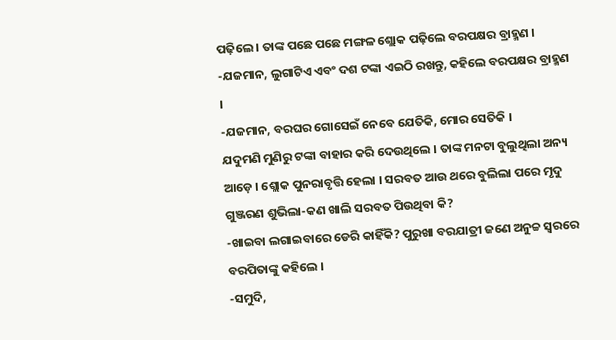ପଢ଼ିଲେ । ତାଙ୍କ ପଛେ ପଛେ ମଙ୍ଗଳ ଶ୍ଲୋକ ପଢ଼ିଲେ ବରପକ୍ଷର ବ୍ରାହ୍ମଣ ।
-ଯଜମାନ, ଲୁଗାଟିଏ ଏବଂ ଦଶ ଟଙ୍କା ଏଇଠି ରଖନ୍ତୁ, କହିଲେ ବରପକ୍ଷର ବ୍ରାହ୍ମଣ ।
-ଯଜମାନ, ବରଘର ଗୋସେଇଁ ନେବେ ଯେତିକି, ମୋର ସେତିକି ।
ଯଦୁମଣି ମୁଣିରୁ ଟଙ୍କା ବାହାର କରି ଦେଉଥିଲେ । ତାଙ୍କ ମନଟା ବୁଲୁଥିଲା ଅନ୍ୟ ଆଡ଼େ । ଶ୍ଲୋକ ପୁନରାବୃତ୍ତି ହେଲା । ସରବତ ଆଉ ଥରେ ବୁଲିଲା ପରେ ମୃଦୁ ଗୁଞ୍ଜରଣ ଶୁଭିଲା-କଣ ଖାଲି ସରବତ ପିଉଥିବା କି?
-ଖାଇବା ଲଗାଇବାରେ ଡେରି କାହିଁକି? ପୁରୁଖା ବରଯାତ୍ରୀ ଜଣେ ଅନୁଚ୍ଚ ସ୍ୱରରେ ବରପିତାଙ୍କୁ କହିଲେ ।
-ସମୁଦି,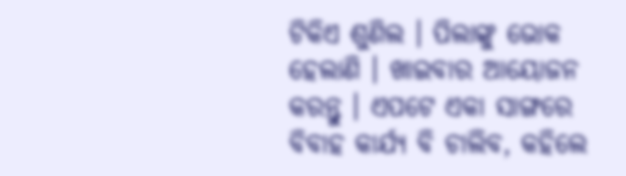ଟିକିଏ ଶୁଣିଲ । ପିଲାଙ୍କୁ ଭୋକ ହେଲାଣି । ଖାଇବାର ଆୟୋଜନ କରନ୍ତୁ । ଏପଟେ ଏକା ସାଙ୍ଗରେ ବିବାହ କାର୍ଯ୍ୟ ବି ଚାଲିବ, କହିଲେ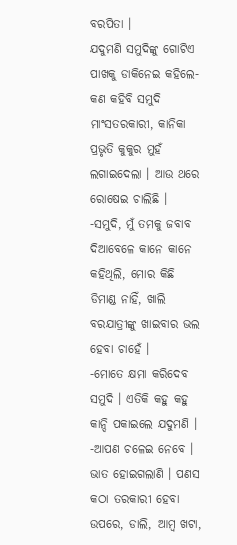ବରପିତା ।
ଯଦୁମଣି ସମୁଦିଙ୍କୁ ଗୋଟିଏ ପାଖକୁ ଡାକିନେଇ କହିଲେ-କଣ କହିବି ସମୁଦି ମାଂସତରକାରୀ, କାନିକା ପ୍ରଭୃତି କୁକୁର ମୁହଁ ଲଗାଇଦେଲା । ଆଉ ଥରେ ରୋଷେଇ ଚାଲିଛି ।
-ସମୁଦି, ମୁଁ ତମକୁ ଜବାବ ଦିଆବେଳେ କାନେ କାନେ କହିଥିଲି, ମୋର କିଛି ଡିମାଣ୍ଡ ନାହିଁ, ଖାଲି ବରଯାତ୍ରୀଙ୍କୁ ଖାଇବାର ଭଲ ହେବା ଚାହେଁ ।
-ମୋତେ କ୍ଷମା କରିଦେବ ସମୁଦି । ଏତିକି କହୁ କହୁ କାନ୍ଦି ପକାଇଲେ ଯଦୁମଣି ।
-ଆପଣ ଚଳେଇ ନେବେ । ଭାତ ହୋଇଗଲାଣି । ପଣସ କଠା ତରକାରୀ ହେବା ଉପରେ, ଡାଲି, ଆମ୍ବ ଖଟା,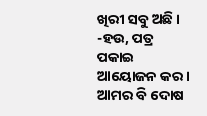ଖିରୀ ସବୁ ଅଛି ।
-ହଉ, ପତ୍ର ପକାଇ ଆୟୋଜନ କର ।
ଆମର ବି ଦୋଷ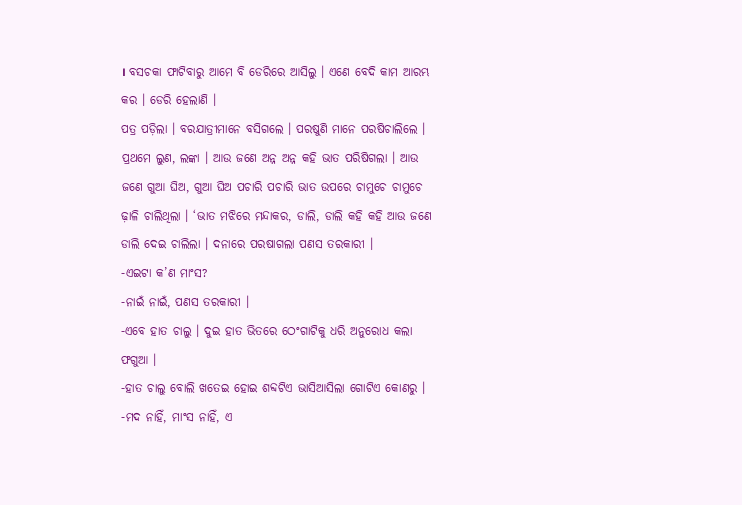। ବସଚକା ଫାଟିବାରୁ ଆମେ ବି ଡେରିରେ ଆସିଲୁ । ଏଣେ ବେଦି କାମ ଆରମ୍ଭ କର । ଡେରି ହେଲାଣି ।
ପତ୍ର ପଡ଼ିଲା । ବରଯାତ୍ରୀମାନେ ବସିଗଲେ । ପରଷୁଣି ମାନେ ପରଷିଚାଲିଲେ । ପ୍ରଥମେ ଲୁଣ, ଲଙ୍କା । ଆଉ ଜଣେ ଅନ୍ନ ଅନ୍ନ କହି ଭାତ ପରିଷିଗଲା । ଆଉ ଜଣେ ଗୁଆ ଘିଅ, ଗୁଆ ଘିଅ ପଚାରି ପଚାରି ଭାତ ଉପରେ ଚାମୁଚେ ଚାମୁଚେ ଢ଼ାଳି ଚାଲିଥିଲା । ‘ଭାତ ମଝିରେ ମନ୍ଦାକର, ଡାଲି, ଡାଲି କହି କହି ଆଉ ଜଣେ ଡାଲି ଦେଇ ଚାଲିଲା । ଦନାରେ ପରଷାଗଲା ପଣସ ତରକାରୀ ।
-ଏଇଟା କ’ଣ ମାଂସ?
-ନାଇଁ ନାଇଁ, ପଣସ ତରକାରୀ ।
-ଏବେ ହାତ ଚାଲୁ । ଦୁଇ ହାତ ଭିତରେ ଠେଂଗାଟିକୁ ଧରି ଅନୁରୋଧ କଲା ଫଗୁଆ ।
-ହାତ ଚାଲୁ ବୋଲି ଖତେଇ ହୋଇ ଶବ୍ଦଟିଏ ଭାସିଆସିଲା ଗୋଟିଏ କୋଣରୁ ।
-ମଦ ନାହିଁ, ମାଂସ ନାହିଁ, ଏ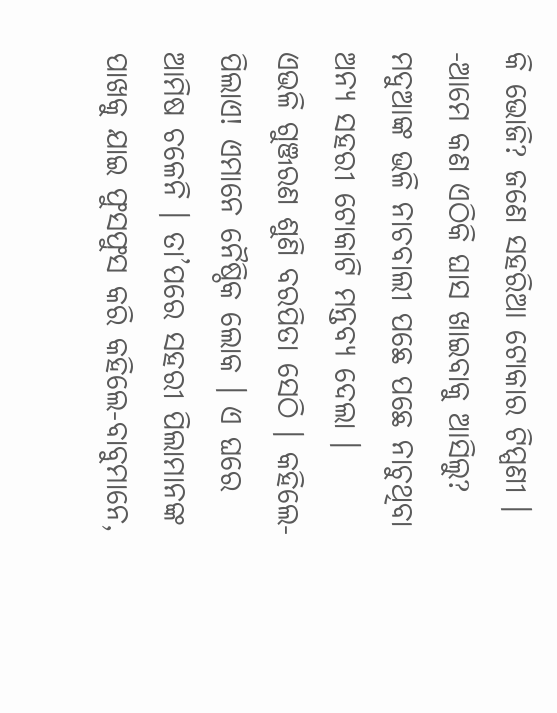କି ଭୋଜି? ଜଣେ ସହରିଆ ଟୋକାର ଟିପ୍ପଣୀ ।
-ଆମେ କଣ ଏଠିକି ଘାସ ଖାଇବାକୁ ଆସିଲୁ?
ମଦୁଆଙ୍କ ଭଳି ନାଚବାଲୀ ପଛେ ପଛେ ନାଚୁଥିବା ଅନ୍ୟ ସହରୀ ଟୋକାଟି ମନ୍ତବ୍ୟ ଦେଲା ।
ଏଭଳି ଗୁଞ୍ଜରଣ ଶୁଣି ବରପିତା ସେଠି । କହିଲେ-ପିଲାଏ! ଏମାନେ ନୈଷ୍ଠିକ ଲୋକ । ଏ ଘରେ ଆମିଷ ଚଳେନି । ତା’ପରେ ସହରୀ ପିଲାମାନଙ୍କ ପାଖକୁ ଯାଇ ଫୁସଫୁସ କରି କହିଲେ-ବାବୁମାନେ,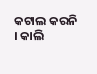କଟାଲ କରନି । କାଲି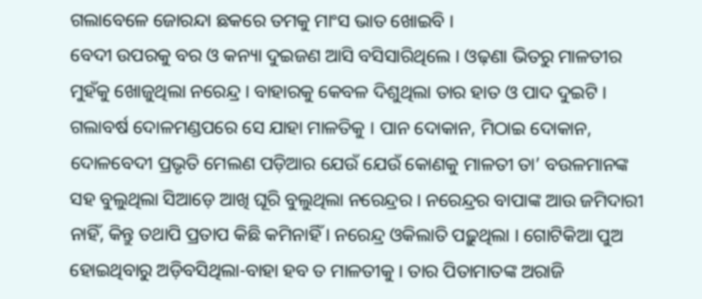ଗଲାବେଳେ ଜୋରନ୍ଦା ଛକରେ ତମକୁ ମାଂସ ଭାତ ଖୋଇବି ।
ବେଦୀ ଉପରକୁ ବର ଓ କନ୍ୟା ଦୁଇଜଣ ଆସି ବସିସାରିଥିଲେ । ଓଢ଼ଣା ଭିତରୁ ମାଳତୀର ମୁହଁକୁ ଖୋଜୁଥିଲା ନରେନ୍ଦ୍ର । ବାହାରକୁ କେବଳ ଦିଶୁଥିଲା ତାର ହାତ ଓ ପାଦ ଦୁଇଟି । ଗଲାବର୍ଷ ଦୋଳମଣ୍ଡପରେ ସେ ଯାହା ମାଳତିକୁ । ପାନ ଦୋକାନ, ମିଠାଇ ଦୋକାନ, ଦୋଳବେଦୀ ପ୍ରଭୃତି ମେଲଣ ପଡ଼ିଆର ଯେଉଁ ଯେଉଁ କୋଣକୁ ମାଳତୀ ତା’ ବଉଳମାନଙ୍କ ସହ ବୁଲୁଥିଲା ସିଆଡ଼େ ଆଖି ଘୂରି ବୁଲୁଥିଲା ନରେନ୍ଦ୍ରର । ନରେନ୍ଦ୍ରର ବାପାଙ୍କ ଆଉ ଜମିଦାରୀ ନାହିଁ, କିନ୍ତୁ ତଥାପି ପ୍ରତାପ କିଛି କମିନାହିଁ । ନରେନ୍ଦ୍ର ଓକିଲାତି ପଢ଼ୁଥିଲା । ଗୋଟିକିଆ ପୁଅ ହୋଇଥିବାରୁ ଅଡ଼ିବସିଥିଲା-ବାହା ହବ ତ ମାଳତୀକୁ । ତାର ପିତାମାତଙ୍କ ଅରାଜି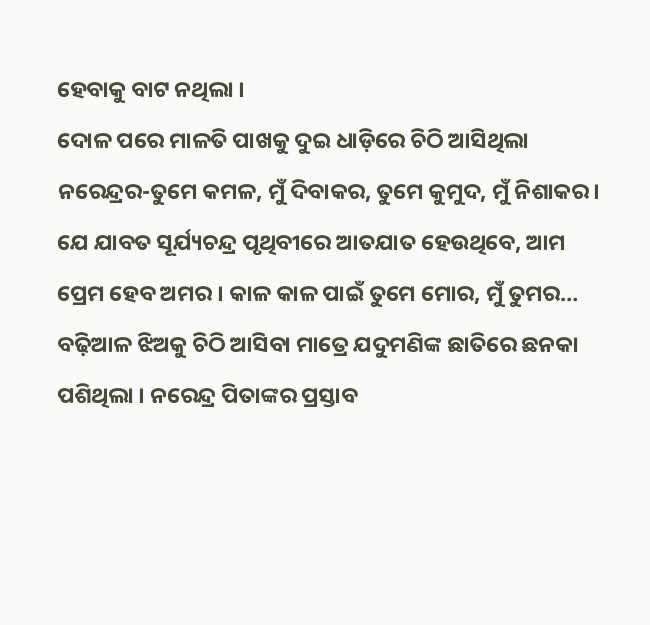ହେବାକୁ ବାଟ ନଥିଲା ।
ଦୋଳ ପରେ ମାଳତି ପାଖକୁ ଦୁଇ ଧାଡ଼ିରେ ଚିଠି ଆସିଥିଲା ନରେନ୍ଦ୍ରର-ତୁମେ କମଳ, ମୁଁ ଦିବାକର, ତୁମେ କୁମୁଦ, ମୁଁ ନିଶାକର । ଯେ ଯାବତ ସୂର୍ଯ୍ୟଚନ୍ଦ୍ର ପୃଥିବୀରେ ଆତଯାତ ହେଉଥିବେ, ଆମ ପ୍ରେମ ହେବ ଅମର । କାଳ କାଳ ପାଇଁ ତୁମେ ମୋର, ମୁଁ ତୁମର…
ବଢ଼ିଆଳ ଝିଅକୁ ଚିଠି ଆସିବା ମାତ୍ରେ ଯଦୁମଣିଙ୍କ ଛାତିରେ ଛନକା ପଶିଥିଲା । ନରେନ୍ଦ୍ର ପିତାଙ୍କର ପ୍ରସ୍ତାବ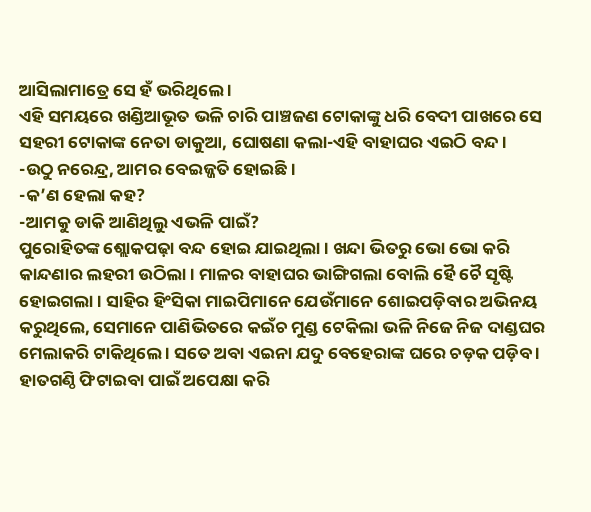ଆସିଲାମାତ୍ରେ ସେ ହଁ ଭରିଥିଲେ ।
ଏହି ସମୟରେ ଖଣ୍ଡିଆଭୂତ ଭଳି ଚାରି ପାଞ୍ଚଜଣ ଟୋକାଙ୍କୁ ଧରି ବେଦୀ ପାଖରେ ସେ ସହରୀ ଟୋକାଙ୍କ ନେତା ଡାକୁଆ, ଘୋଷଣା କଲା-ଏହି ବାହାଘର ଏଇଠି ବନ୍ଦ ।
-ଉଠୁ ନରେନ୍ଦ୍ର, ଆମର ବେଇଜ୍ଜତି ହୋଇଛି ।
-କ’ଣ ହେଲା କହ?
-ଆମକୁ ଡାକି ଆଣିଥିଲୁ ଏଭଳି ପାଇଁ?
ପୁରୋହିତଙ୍କ ଶ୍ଲୋକପଢ଼ା ବନ୍ଦ ହୋଇ ଯାଇଥିଲା । ଖନ୍ଦା ଭିତରୁ ଭୋ ଭୋ କରି କାନ୍ଦଣାର ଲହରୀ ଉଠିଲା । ମାଳର ବାହାଘର ଭାଙ୍ଗିଗଲା ବୋଲି ହୈ ଚୈ ସୃଷ୍ଟି ହୋଇଗଲା । ସାହିର ହିଂସିକା ମାଇପିମାନେ ଯେଉଁମାନେ ଶୋଇପଡ଼ିବାର ଅଭିନୟ କରୁଥିଲେ, ସେମାନେ ପାଣିଭିତରେ କଇଁଚ ମୁଣ୍ଡ ଟେକିଲା ଭଳି ନିଜେ ନିଜ ଦାଣ୍ଡଘର ମେଲାକରି ଟାକିଥିଲେ । ସତେ ଅବା ଏଇନା ଯଦୁ ବେହେରାଙ୍କ ଘରେ ଚଡ଼କ ପଡ଼ିବ ।
ହାତଗଣ୍ଠି ଫିଟାଇବା ପାଇଁ ଅପେକ୍ଷା କରି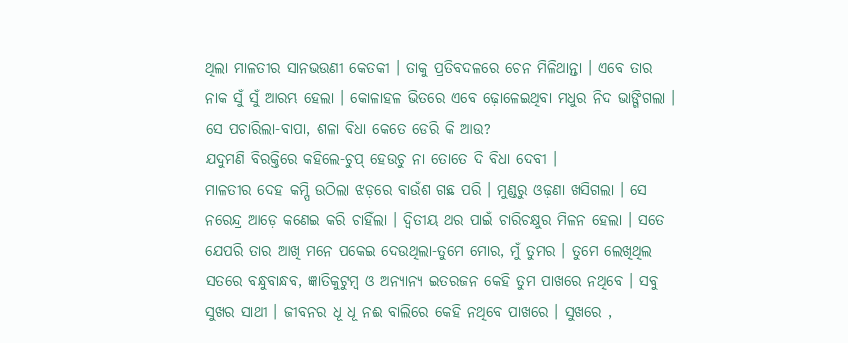ଥିଲା ମାଳତୀର ସାନଭଉଣୀ କେତକୀ । ତାକୁ ପ୍ରତିବଦଳରେ ଚେନ ମିଳିଥାନ୍ତା । ଏବେ ତାର ନାକ ସୁଁ ସୁଁ ଆରମ୍ଭ ହେଲା । କୋଳାହଳ ଭିତରେ ଏବେ ଢ଼ୋଳେଇଥିବା ମଧୁର ନିଦ ଭାଙ୍ଗିଗଲା । ସେ ପଚାରିଲା-ବାପା, ଶଳା ବିଧା କେତେ ଡେରି କି ଆଉ?
ଯଦୁମଣି ବିରକ୍ତିରେ କହିଲେ-ଚୁପ୍ ହେଉଚୁ ନା ତୋତେ ଦି ବିଧା ଦେବୀ ।
ମାଳତୀର ଦେହ କମ୍ପି ଉଠିଲା ଝଡ଼ରେ ବାଉଁଶ ଗଛ ପରି । ମୁଣ୍ଡରୁ ଓଢ଼ଣା ଖସିଗଲା । ସେ ନରେନ୍ଦ୍ର ଆଡ଼େ କଣେଇ କରି ଚାହିଁଲା । ଦ୍ୱିତୀୟ ଥର ପାଇଁ ଚାରିଚକ୍ଷୁର ମିଳନ ହେଲା । ସତେ ଯେପରି ତାର ଆଖି ମନେ ପକେଇ ଦେଉଥିଲା-ତୁମେ ମୋର, ମୁଁ ତୁମର । ତୁମେ ଲେଖିଥିଲ ସତରେ ବନ୍ଧୁବାନ୍ଧବ, ଜ୍ଞାତିକୁଟୁମ୍ବ ଓ ଅନ୍ୟାନ୍ୟ ଇତରଜନ କେହି ତୁମ ପାଖରେ ନଥିବେ । ସବୁ ସୁଖର ସାଥୀ । ଜୀବନର ଧୂ ଧୂ ନଈ ବାଲିରେ କେହି ନଥିବେ ପାଖରେ । ସୁଖରେ ,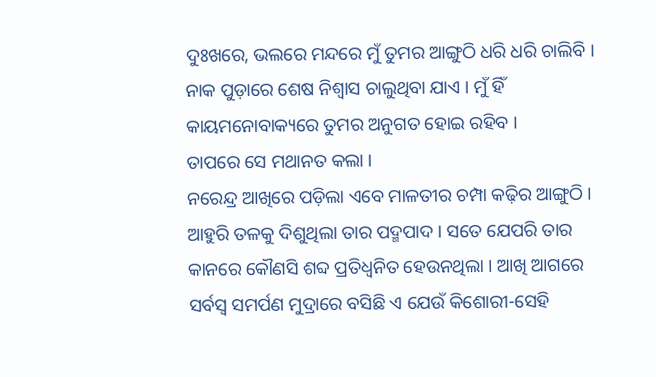ଦୁଃଖରେ, ଭଲରେ ମନ୍ଦରେ ମୁଁ ତୁମର ଆଙ୍ଗୁଠି ଧରି ଧରି ଚାଲିବି । ନାକ ପୁଡ଼ାରେ ଶେଷ ନିଶ୍ୱାସ ଚାଲୁଥିବା ଯାଏ । ମୁଁ ହିଁ କାୟମନୋବାକ୍ୟରେ ତୁମର ଅନୁଗତ ହୋଇ ରହିବ ।
ତାପରେ ସେ ମଥାନତ କଲା ।
ନରେନ୍ଦ୍ର ଆଖିରେ ପଡ଼ିଲା ଏବେ ମାଳତୀର ଚମ୍ପା କଢ଼ିର ଆଙ୍ଗୁଠି । ଆହୁରି ତଳକୁ ଦିଶୁଥିଲା ତାର ପଦ୍ମପାଦ । ସତେ ଯେପରି ତାର କାନରେ କୌଣସି ଶବ୍ଦ ପ୍ରତିଧ୍ୱନିତ ହେଉନଥିଲା । ଆଖି ଆଗରେ ସର୍ବସ୍ୱ ସମର୍ପଣ ମୁଦ୍ରାରେ ବସିଛି ଏ ଯେଉଁ କିଶୋରୀ-ସେହି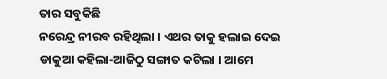ତାର ସବୁକିଛି
ନରେନ୍ଦ୍ର ନୀରବ ରହିଥିଲା । ଏଥର ତାକୁ ହଲାଇ ଦେଇ ଡାକୁଆ କହିଲା-ଆଜିଠୁ ସଙ୍ଗାତ କଟିଲା । ଆମେ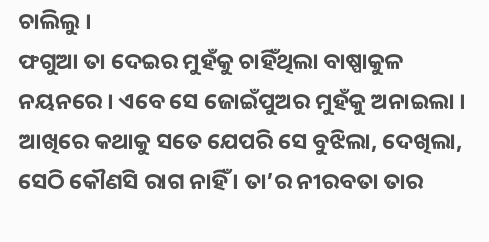ଚାଲିଲୁ ।
ଫଗୁଆ ତା ଦେଇର ମୁହଁକୁ ଚାହିଁଥିଲା ବାଷ୍ପାକୁଳ ନୟନରେ । ଏବେ ସେ ଜୋଇଁପୁଅର ମୁହଁକୁ ଅନାଇଲା । ଆଖିରେ କଥାକୁ ସତେ ଯେପରି ସେ ବୁଝିଲା, ଦେଖିଲା, ସେଠି କୌଣସି ରାଗ ନାହିଁ । ତା’ର ନୀରବତା ତାର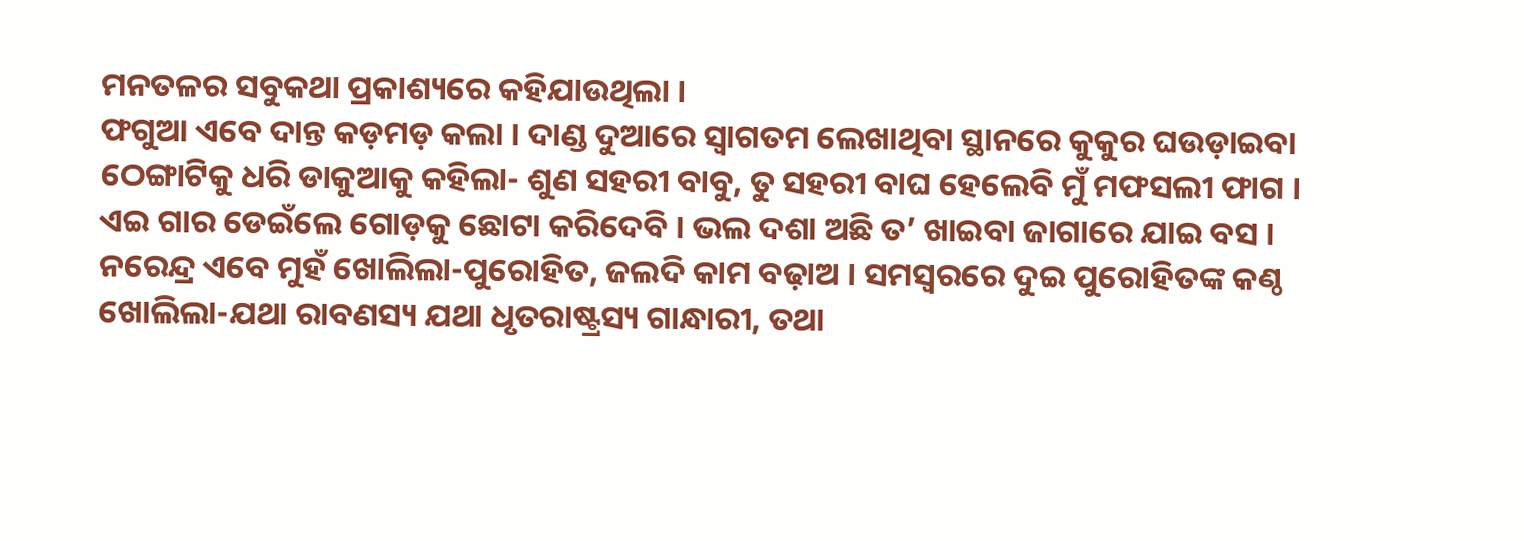ମନତଳର ସବୁକଥା ପ୍ରକାଶ୍ୟରେ କହିଯାଉଥିଲା ।
ଫଗୁଆ ଏବେ ଦାନ୍ତ କଡ଼ମଡ଼ କଲା । ଦାଣ୍ଡ ଦୁଆରେ ସ୍ୱାଗତମ ଲେଖାଥିବା ସ୍ଥାନରେ କୁକୁର ଘଉଡ଼ାଇବା ଠେଙ୍ଗାଟିକୁ ଧରି ଡାକୁଆକୁ କହିଲା- ଶୁଣ ସହରୀ ବାବୁ, ତୁ ସହରୀ ବାଘ ହେଲେବି ମୁଁ ମଫସଲୀ ଫାଗ । ଏଇ ଗାର ଡେଇଁଲେ ଗୋଡ଼କୁ ଛୋଟା କରିଦେବି । ଭଲ ଦଶା ଅଛି ତ’ ଖାଇବା ଜାଗାରେ ଯାଇ ବସ ।
ନରେନ୍ଦ୍ର ଏବେ ମୁହଁ ଖୋଲିଲା-ପୁରୋହିତ, ଜଲଦି କାମ ବଢ଼ାଅ । ସମସ୍ୱରରେ ଦୁଇ ପୁରୋହିତଙ୍କ କଣ୍ଠ ଖୋଲିଲା-ଯଥା ରାବଣସ୍ୟ ଯଥା ଧୃତରାଷ୍ଟ୍ରସ୍ୟ ଗାନ୍ଧାରୀ, ତଥା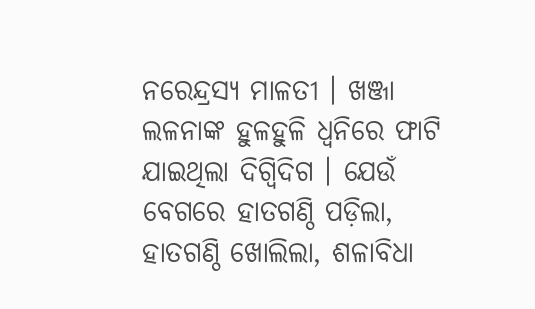ନରେନ୍ଦ୍ରସ୍ୟ ମାଳତୀ । ଖଞ୍ଜା ଲଳନାଙ୍କ ହୁଳହୁଳି ଧ୍ୱନିରେ ଫାଟି ଯାଇଥିଲା ଦିଗ୍ବିଦିଗ । ଯେଉଁ ବେଗରେ ହାତଗଣ୍ଠି ପଡ଼ିଲା, ହାତଗଣ୍ଠି ଖୋଲିଲା, ଶଳାବିଧା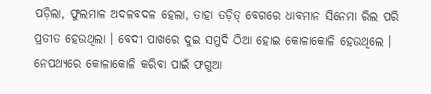ପଡ଼ିଲା, ଫୁଲମାଳ ଅଦଳବଦଳ ହେଲା, ତାହା ତଡ଼ିତ୍ ବେଗରେ ଧାବମାନ ସିନେମା ରିଲ ପରି ପ୍ରତୀତ ହେଉଥିଲା । ବେଦୀ ପାଖରେ ଦୁଇ ସମୁଦି ଠିଆ ହୋଇ କୋଳାକୋଳି ହେଉଥିଲେ । ନେପଥ୍ୟରେ କୋଳାକୋଳି କରିବା ପାଇଁ ଫଗୁଆ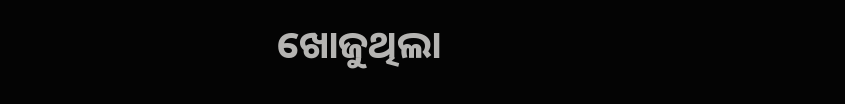ଖୋଜୁଥିଲା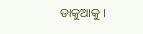ଡାକୁଆକୁ ।